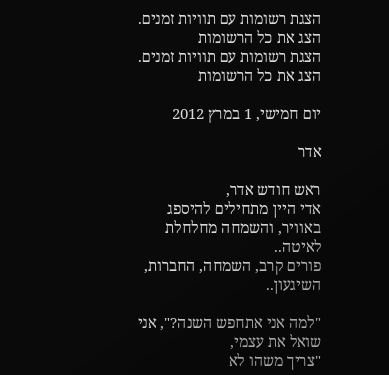הצגת רשומות עם תוויות זמנים. הצג את כל הרשומות
הצגת רשומות עם תוויות זמנים. הצג את כל הרשומות

יום חמישי, 1 במרץ 2012

אדר

ראש חודש אדר,
אדי היין מתחילים להיספג באוויר, והשמחה מחלחלת לאיטה..
פורים קרב, השמחה, החברות, השיגעון..

"למה אני אתחפש השנה?", אני שואל את עצמי,
"צריך משהו לא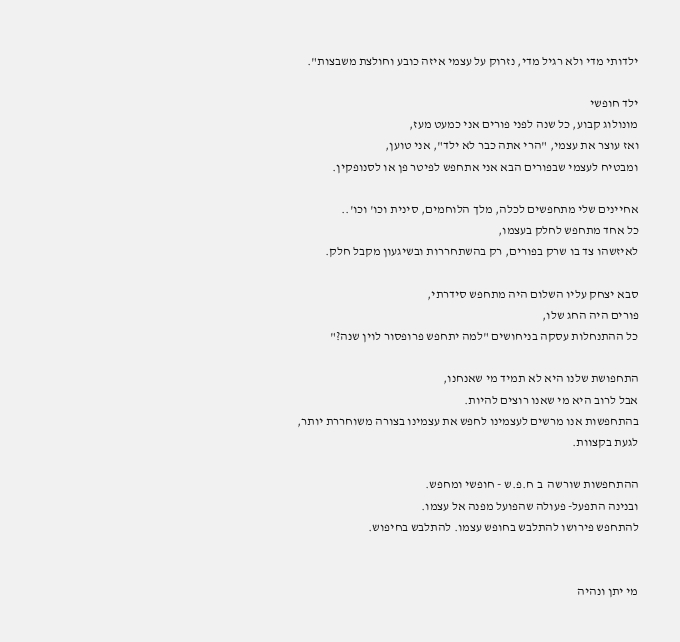ילדותי מדי ולא רגיל מדי, נזרוק על עצמי איזה כובע וחולצת משבצות".

ילד חופשי
מונולוג קבוע, כל שנה לפני פורים אני כמעט מעז,
ואז עוצר את עצמי, "הרי אתה כבר לא ילד", אני טוען,
ומבטיח לעצמי שבפורים הבא אני אתחפש לפיטר פן או לסנופקין.

אחיינים שלי מתחפשים לכלה, מלך הלוחמים, סינית וכו' וכו'..
כל אחד מתחפש לחלק בעצמו,
לאיזשהו צד בו שרק בפורים, רק בהשתחררות ובשיגעון מקבל חלק.

סבא יצחק עליו השלום היה מתחפש סידרתי,
פורים היה החג שלו,
כל ההתנחלות עסקה בניחושים "למה יתחפש פרופסור לוין שנה?"

התחפושת שלנו היא לא תמיד מי שאנחנו,
אבל לרוב היא מי שאנו רוצים להיות.
בהתחפשות אנו מרשים לעצמינו לחפש את עצמינו בצורה משוחררת יותר, לגעת בקצוות.

ההתחפשות שורשה  ב ח.פ.ש - חופשי ומחפש.
ובנינה התפעל- פעולה שהפועל מפנה אל עצמו.
להתחפש פירושו להתלבש בחופש עצמו. להתלבש בחיפוש.


מי יתן ונהיה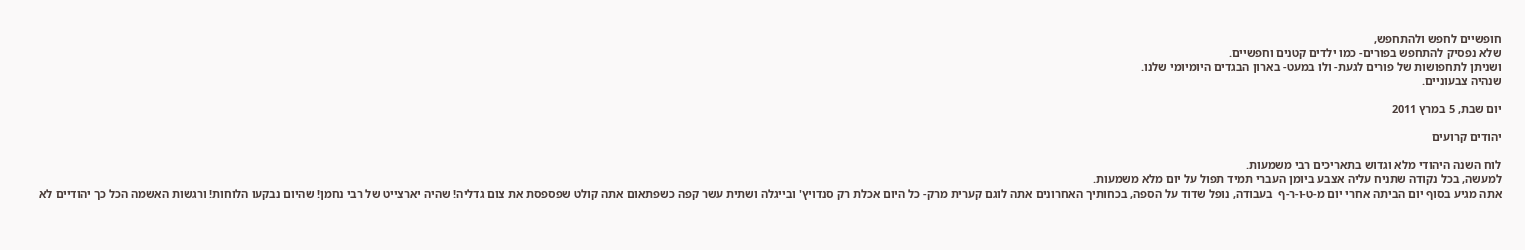חופשיים לחפש ולהתחפש,
שלא נפסיק להתחפש בפורים- כמו ילדים קטנים וחפשיים.
ושניתן לתחפושות של פורים לגעת- ולו במעט- בארון הבגדים היומיומי שלנו.
שנהיה צבעוניים.

יום שבת, 5 במרץ 2011

יהודים קרועים

לוח השנה היהודי מלא וגדוש בתאריכים רבי משמעות.
למעשה, בכל נקודה שתניח עליה אצבע ביומן העברי תמיד תפול על יום מלא משמעות.
אתה מגיע בסוף יום הביתה אחרי יום מ-ט-ו-ר-ף  בעבודה, נופל שדוד על הספה, בכחותיך האחרונים אתה לוגם קערית מרק- כל היום אכלת רק סנדויץ' ובייגלה ושתית עשר קפה כשפתאום אתה קולט שפספסת את צום גדליה! שהיה יארצייט של רבי נחמן! שהיום נבקעו הלוחות! ורגשות האשמה הכל כך יהודיים לא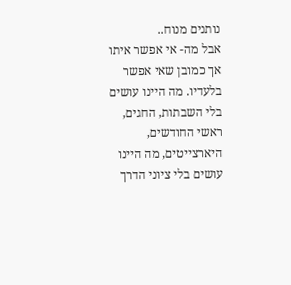נותנים מנוח..
אבל מה- אי אפשר איתו אך כמובן שאי אפשר בלעדיו. מה היינו עושים בלי השבתות, החגים, ראשי החודשים, היארצייטים, מה היינו עושים בלי ציוני הדרך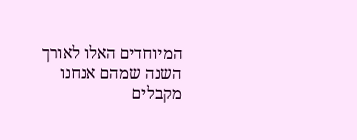המיוחדים האלו לאורך השנה שמהם אנחנו מקבלים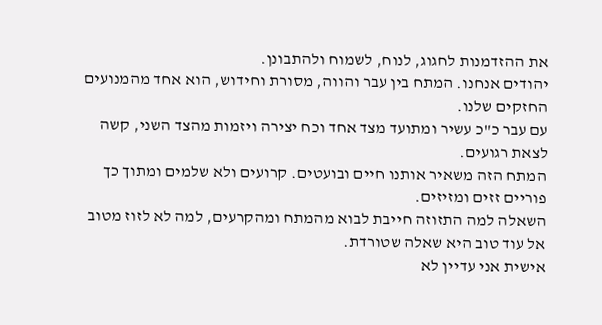את ההזדמנות לחגוג, לנוח, לשמוח ולהתבונן.
יהודים אנחנו. המתח בין עבר והווה, מסורת וחידוש, הוא אחד מהמנועים החזקים שלנו.
עם עבר כ"כ עשיר ומתועד מצד אחד וכח יצירה ויזמות מהצד השני, קשה לצאת רגועים.
המתח הזה משאיר אותנו חיים ובועטים. קרועים ולא שלמים ומתוך כך פוריים זזים ומזיזים.
השאלה למה התזוזה חייבת לבוא מהמתח ומהקרעים, למה לא לזוז מטוב אל עוד טוב היא שאלה שטורדת.
אישית אני עדיין לא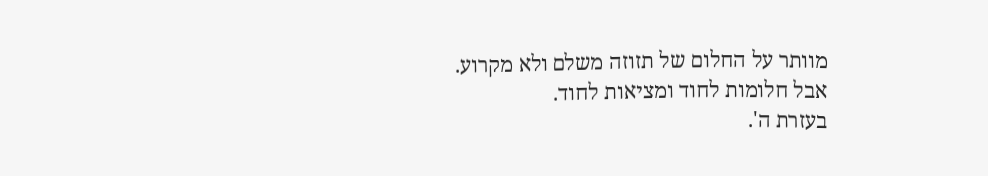מוותר על החלום של תזוזה משלם ולא מקרוע.
אבל חלומות לחוד ומציאות לחוד.
בעזרת ה'.